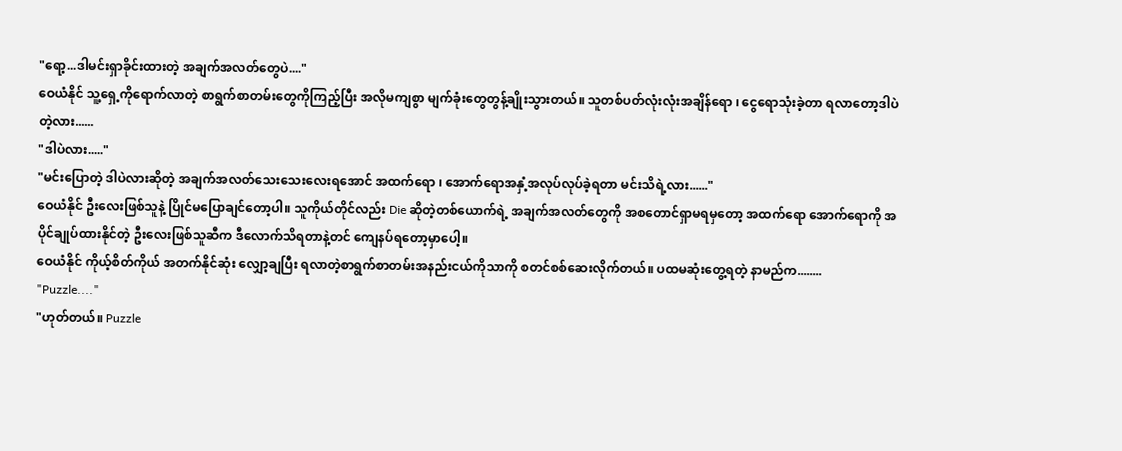"ရော့...ဒါမင်းရှာခိုင်းထားတဲ့ အချက်အလတ်တွေပဲ...."
ဝေယံနိုင် သူ့ရှေ့ကိုရောက်လာတဲ့ စာရွက်စာတမ်းတွေကိုကြည့်ပြီး အလိုမကျစွာ မျက်ခုံးတွေတွန့်ချိုးသွားတယ်။ သူတစ်ပတ်လုံးလုံးအချိန်ရော ၊ ငွေရောသုံးခဲ့တာ ရလာတော့ဒါပဲတဲ့လား......
"ဒါပဲလား....."
"မင်းပြောတဲ့ ဒါပဲလားဆိုတဲ့ အချက်အလတ်သေးသေးလေးရအောင် အထက်ရော ၊ အောက်ရောအနှံ့အလုပ်လုပ်ခဲ့ရတာ မင်းသိရဲ့လား......"
ဝေယံနိုင် ဦးလေးဖြစ်သူနဲ့ ပြိုင်မပြောချင်တော့ပါ။ သူကိုယ်တိုင်လည်း Die ဆိုတဲ့တစ်ယောက်ရဲ့ အချက်အလတ်တွေကို အစတောင်ရှာမရမှတော့ အထက်ရော အောက်ရောကို အပိုင်ချုပ်ထားနိုင်တဲ့ ဦးလေးဖြစ်သူဆီက ဒီလောက်သိရတာနဲ့တင် ကျေနပ်ရတော့မှာပေါ့။
ဝေယံနိုင် ကိုယ့်စိတ်ကိုယ် အတက်နိုင်ဆုံး လျှော့ချပြီး ရလာတဲ့စာရွက်စာတမ်းအနည်းငယ်ကိုသာကို စတင်စစ်ဆေးလိုက်တယ်။ ပထမဆုံးတွေ့ရတဲ့ နာမည်က........
"Puzzle...."
"ဟုတ်တယ်။ Puzzle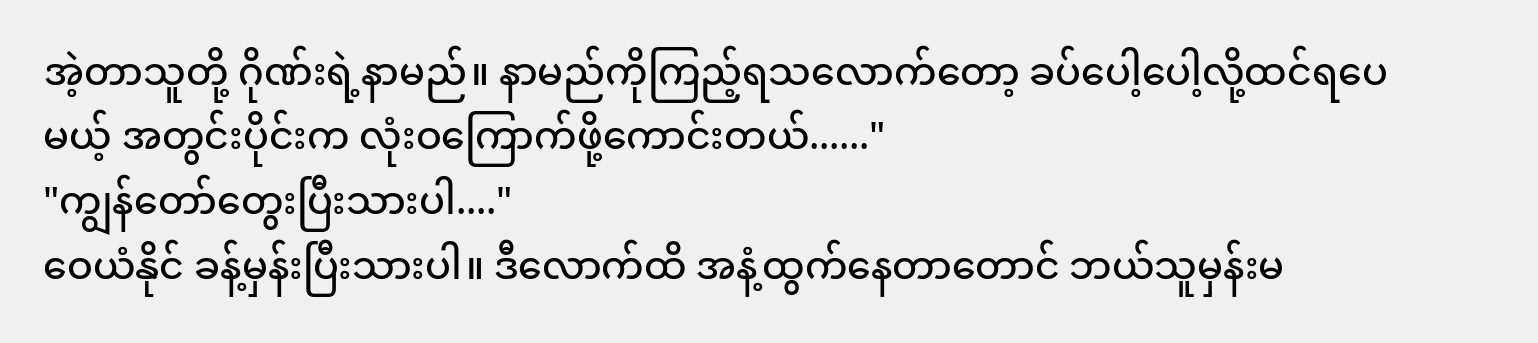အဲ့တာသူတို့ ဂိုဏ်းရဲ့နာမည်။ နာမည်ကိုကြည့်ရသလောက်တော့ ခပ်ပေါ့ပေါ့လို့ထင်ရပေမယ့် အတွင်းပိုင်းက လုံးဝကြောက်ဖို့ကောင်းတယ်......"
"ကျွန်တော်တွေးပြီးသားပါ...."
ဝေယံနိုင် ခန့်မှန်းပြီးသားပါ။ ဒီလောက်ထိ အနံ့ထွက်နေတာတောင် ဘယ်သူမှန်းမ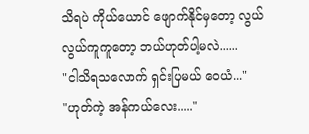သိရပဲ ကိုယ်ယောင် ဖျောက်နိုင်မှတော့ လွယ်လွယ်ကူကူတော့ ဘယ်ဟုတ်ပါ့မလဲ......
"ငါသိရသလောက် ရှင်းပြမယ် ဝေယံ..."
"ဟုတ်ကဲ့ အန်ကယ်လေး....."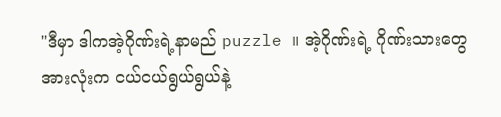"ဒီမှာ ဒါကအဲ့ဂိုဏ်းရဲ့နာမည် puzzle ။ အဲ့ဂိုဏ်းရဲ့ ဂိုဏ်းသားတွေအားလုံးက ငယ်ငယ်ရွယ်ရွယ်နဲ့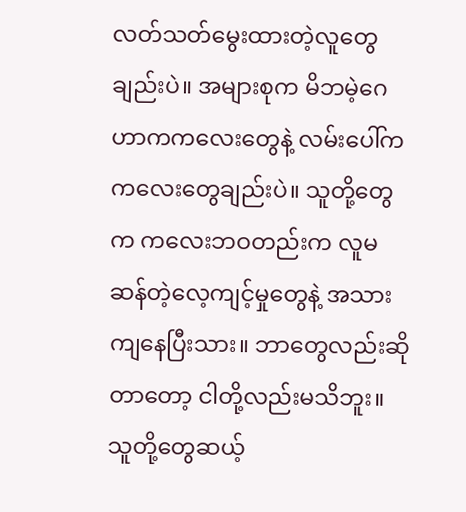လတ်သတ်မွေးထားတဲ့လူတွေချည်းပဲ။ အများစုက မိဘမဲ့ဂေဟာကကလေးတွေနဲ့ လမ်းပေါ်ကကလေးတွေချည်းပဲ။ သူတို့တွေက ကလေးဘဝတည်းက လူမဆန်တဲ့လေ့ကျင့်မှုတွေနဲ့ အသားကျနေပြီးသား။ ဘာတွေလည်းဆိုတာတော့ ငါတို့လည်းမသိဘူး။
သူတို့တွေဆယ့်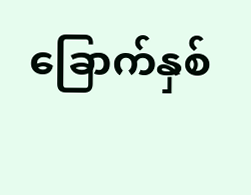ခြောက်နှစ်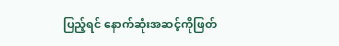ပြည့်ရင် နောက်ဆုံးအဆင့်ကိုဖြတ်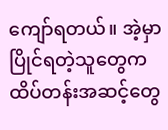ကျော်ရတယ်။ အဲ့မှာ ပြိုင်ရတဲ့သူတွေက ထိပ်တန်းအဆင့်တွေ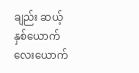ချည်း ဆယ့်နှစ်ယောက် လေးယောက်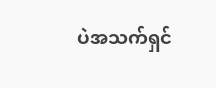ပဲအသက်ရှင်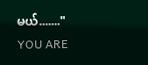မယ်......."
YOU ARE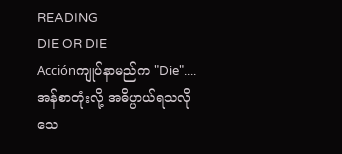READING
DIE OR DIE
Acciónကျုပ်နာမည်က "Die".... အန်စာတုံးလို့ အဓိပ္ပာယ်ရသလို သေ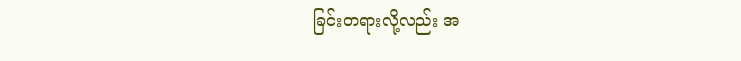ခြင်းတရားလို့လည်း အ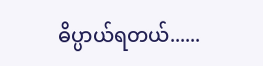ဓိပ္ပာယ်ရတယ်......